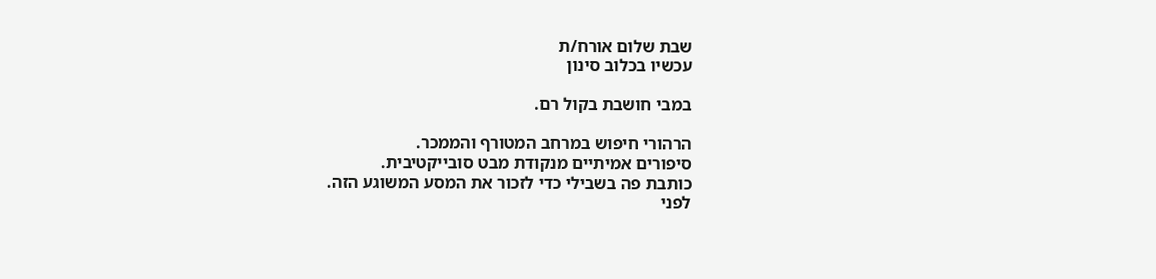שבת שלום אורח/ת
עכשיו בכלוב סינון

במבי חושבת בקול רם.

הרהורי חיפוש במרחב המטורף והממכר.
סיפורים אמיתיים מנקודת מבט סובייקטיבית.
כותבת פה בשבילי כדי לזכור את המסע המשוגע הזה.
לפני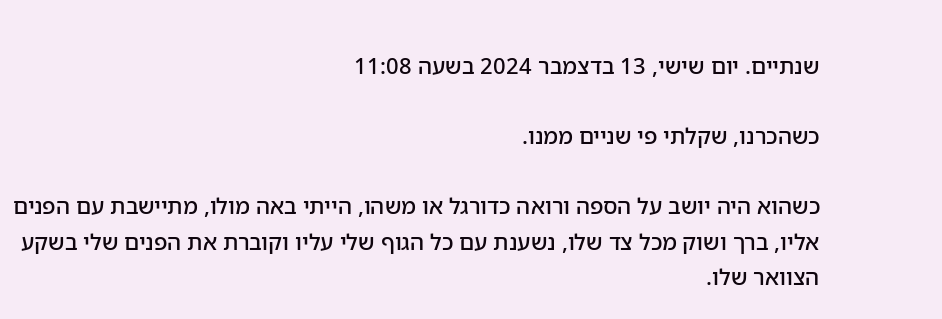שנתיים. יום שישי, 13 בדצמבר 2024 בשעה 11:08

כשהכרנו, שקלתי פי שניים ממנו.

כשהוא היה יושב על הספה ורואה כדורגל או משהו, הייתי באה מולו, מתיישבת עם הפנים אליו, ברך ושוק מכל צד שלו, נשענת עם כל הגוף שלי עליו וקוברת את הפנים שלי בשקע הצוואר שלו.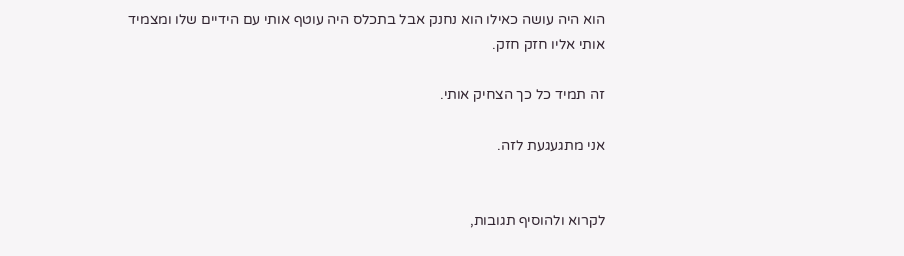הוא היה עושה כאילו הוא נחנק אבל בתכלס היה עוטף אותי עם הידיים שלו ומצמיד אותי אליו חזק חזק.

זה תמיד כל כך הצחיק אותי.

אני מתגעגעת לזה.


לקרוא ולהוסיף תגובות,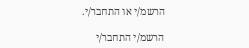הרשמ/י או התחבר/י.

הרשמ/י התחבר/י